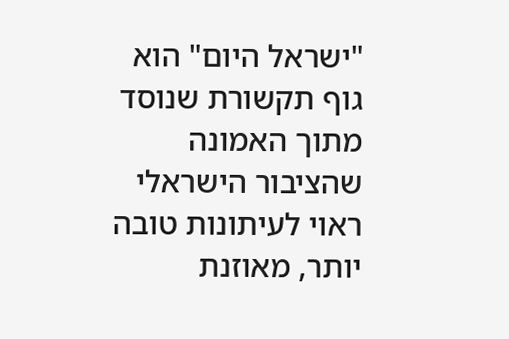"ישראל היום" הוא גוף תקשורת שנוסד מתוך האמונה שהציבור הישראלי ראוי לעיתונות טובה יותר, מאוזנת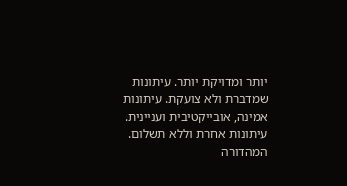יותר ומדויקת יותר. עיתונות שמדברת ולא צועקת. עיתונות אמינה, אובייקטיבית ועניינית. עיתונות אחרת וללא תשלום. המהדורה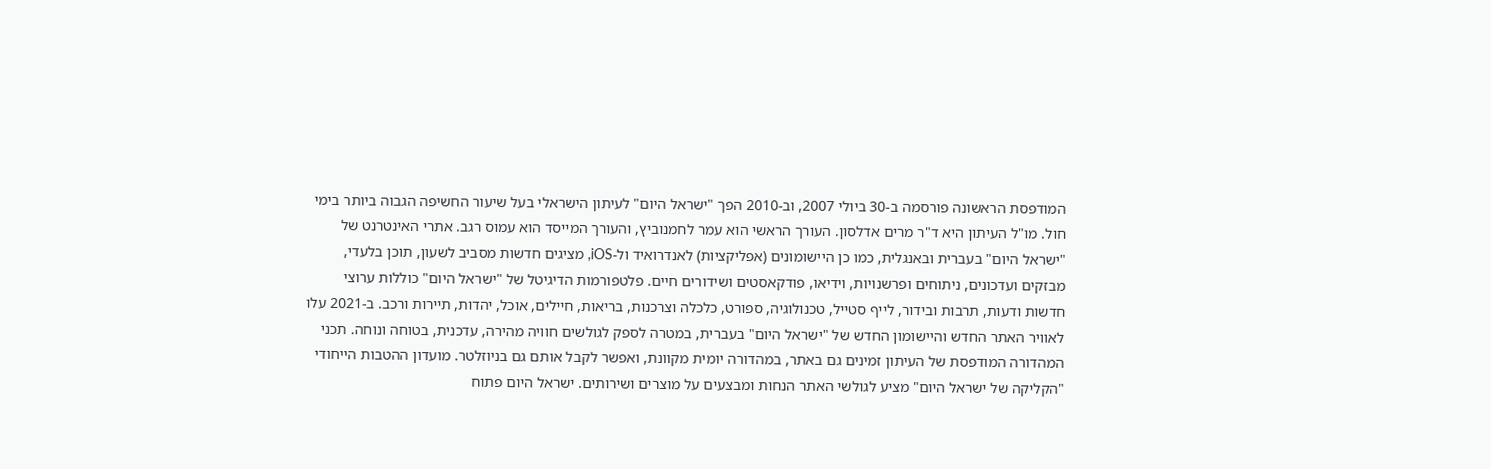המודפסת הראשונה פורסמה ב-30 ביולי 2007, וב-2010 הפך "ישראל היום" לעיתון הישראלי בעל שיעור החשיפה הגבוה ביותר בימי חול. מו"ל העיתון היא ד"ר מרים אדלסון. העורך הראשי הוא עמר לחמנוביץ, והעורך המייסד הוא עמוס רגב. אתרי האינטרנט של "ישראל היום" בעברית ובאנגלית, כמו כן היישומונים (אפליקציות) לאנדרואיד ול-iOS, מציגים חדשות מסביב לשעון, תוכן בלעדי, מבזקים ועדכונים, ניתוחים ופרשנויות, וידיאו, פודקאסטים ושידורים חיים. פלטפורמות הדיגיטל של "ישראל היום" כוללות ערוצי חדשות ודעות, תרבות ובידור, לייף סטייל, טכנולוגיה, ספורט, כלכלה וצרכנות, בריאות, חיילים, אוכל, יהדות, תיירות ורכב. ב-2021 עלו לאוויר האתר החדש והיישומון החדש של "ישראל היום" בעברית, במטרה לספק לגולשים חוויה מהירה, עדכנית, בטוחה ונוחה. תכני המהדורה המודפסת של העיתון זמינים גם באתר, במהדורה יומית מקוונת, ואפשר לקבל אותם גם בניוזלטר. מועדון ההטבות הייחודי "הקליקה של ישראל היום" מציע לגולשי האתר הנחות ומבצעים על מוצרים ושירותים. ישראל היום פתוח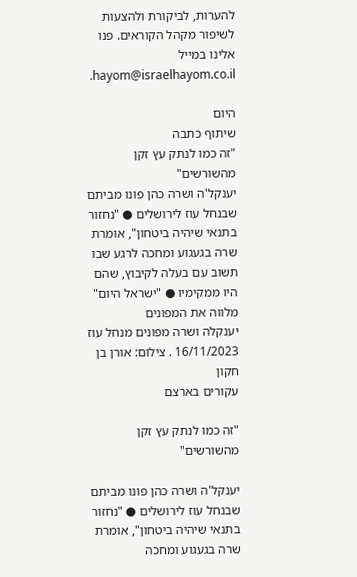להערות, לביקורת ולהצעות לשיפור מקהל הקוראים. פנו אלינו במייל hayom@israelhayom.co.il.

היום
שיתוף כתבה
"זה כמו לנתק עץ זקן מהשורשים"
יענקל'ה ושרה כהן פונו מביתם שבנחל עוז לירושלים ● "נחזור בתנאי שיהיה ביטחון", אומרת שרה בגעגוע ומחכה לרגע שבו תשוב עם בעלה לקיבוץ, שהם היו ממקימיו ● "ישראל היום" מלווה את המפונים
יענקלה ושרה מפונים מנחל עוז 16/11/2023 . צילום: אורן בן חקון
עקורים בארצם

"זה כמו לנתק עץ זקן מהשורשים"

יענקל'ה ושרה כהן פונו מביתם שבנחל עוז לירושלים ● "נחזור בתנאי שיהיה ביטחון", אומרת שרה בגעגוע ומחכה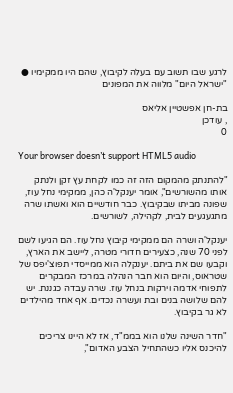לרגע שבו תשוב עם בעלה לקיבוץ, שהם היו ממקימיו ● "ישראל היום" מלווה את המפונים

בת-חן אפשטיין אליאס
, עודכן
0

Your browser doesn’t support HTML5 audio

"להתנתק מהמקום הזה זה כמו לקחת עץ זקן ולנתק אותו מהשורשים", אומר יענקל'ה כהן, ממקימי נחל עוז, שפונה מביתו שבקיבוץ. כבר חודשיים הוא ואשתו שרה מתגעגעים לבית, לקהילה, לשורשים.

יענקל'ה ושרה הם ממקימי קיבוץ נחל עוז. הם הגיעו לשם לפני 70 שנה, כצעירים חדורי מטרה, ליישב את הארץ, וקבעו שם את ביתם. יענקלה הוא ממייסדי תפוצ'יפס של שטראוס, והיום הוא חבר הנהלה במרכז המבקרים לתפוחי אדמה וירקות בנחל עוז. שרה עבדה כגננת. יש להם שלושה בנים ובת ועשרה נכדים. אף אחד מהילדים לא גר בקיבוץ.

"חדר השינה שלנו הוא בממ"ד, אז לא היינו צריכים להיכנס אליו כשהתחיל הצבע האדום",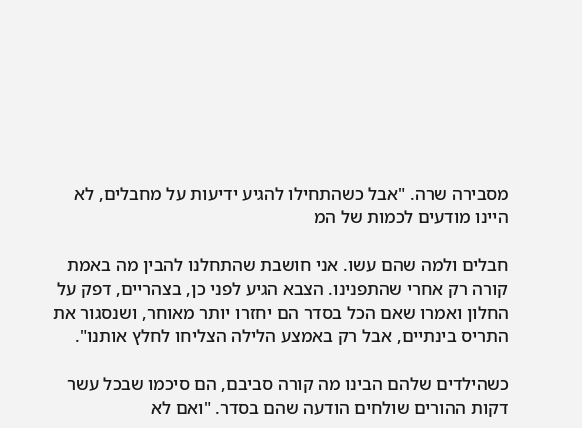מסבירה שרה. "אבל כשהתחילו להגיע ידיעות על מחבלים, לא היינו מודעים לכמות של המ

חבלים ולמה שהם עשו. אני חושבת שהתחלנו להבין מה באמת קורה רק אחרי שהתפנינו. הצבא הגיע לפני כן, בצהריים, דפק על החלון ואמרו שאם הכל בסדר הם יחזרו יותר מאוחר, ושנסגור את התריס בינתיים, אבל רק באמצע הלילה הצליחו לחלץ אותנו".

כשהילדים שלהם הבינו מה קורה סביבם, הם סיכמו שבכל עשר דקות ההורים שולחים הודעה שהם בסדר. "ואם לא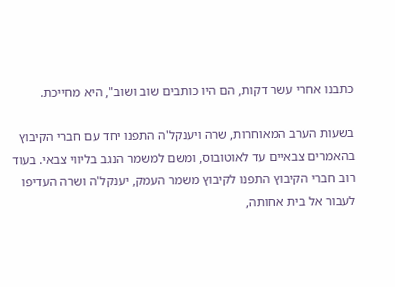כתבנו אחרי עשר דקות, הם היו כותבים שוב ושוב", היא מחייכת.

בשעות הערב המאוחרות, שרה ויענקל'ה התפנו יחד עם חברי הקיבוץ בהאמרים צבאיים עד לאוטובוס, ומשם למשמר הנגב בליווי צבאי. בעוד רוב חברי הקיבוץ התפנו לקיבוץ משמר העמק, יענקל'ה ושרה העדיפו לעבור אל בית אחותה,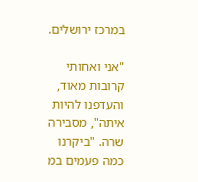במרכז ירושלים.

"אני ואחותי קרובות מאוד, והעדפנו להיות איתה", מסבירה שרה. "ביקרנו כמה פעמים במ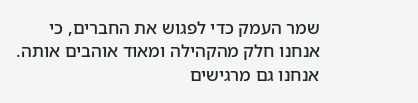שמר העמק כדי לפגוש את החברים, כי אנחנו חלק מהקהילה ומאוד אוהבים אותה. אנחנו גם מרגישים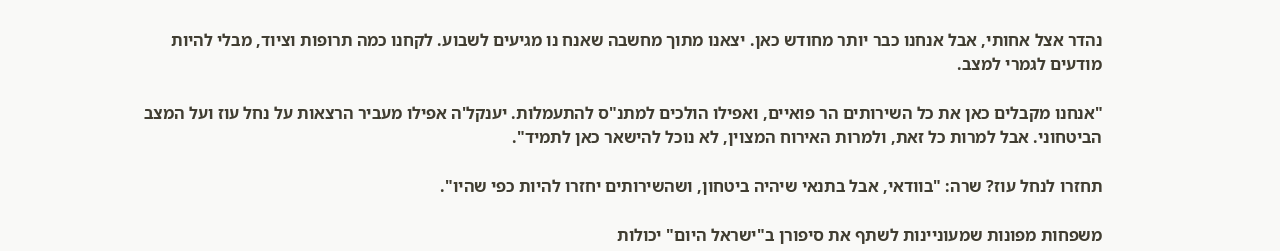נהדר אצל אחותי, אבל אנחנו כבר יותר מחודש כאן. יצאנו מתוך מחשבה שאנח נו מגיעים לשבוע. לקחנו כמה תרופות וציוד, מבלי להיות מודעים לגמרי למצב.

"אנחנו מקבלים כאן את כל השירותים הר פואיים, ואפילו הולכים למתנ"ס להתעמלות. יענקל'ה אפילו מעביר הרצאות על נחל עוז ועל המצב הביטחוני. אבל למרות כל זאת, ולמרות האירוח המצוין, לא נוכל להישאר כאן לתמיד".

תחזרו לנחל עוז? שרה: "בוודאי, אבל בתנאי שיהיה ביטחון, ושהשירותים יחזרו להיות כפי שהיו".

משפחות מפונות שמעוניינות לשתף את סיפורן ב"ישראל היום" יכולות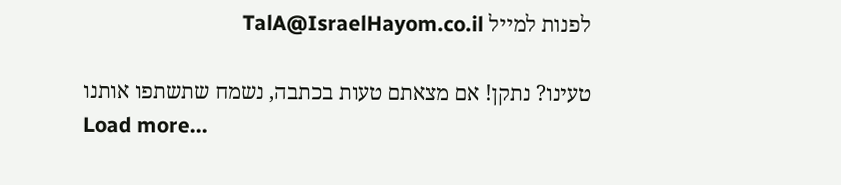לפנות למייל TalA@IsraelHayom.co.il

טעינו? נתקן! אם מצאתם טעות בכתבה, נשמח שתשתפו אותנו
Load more...